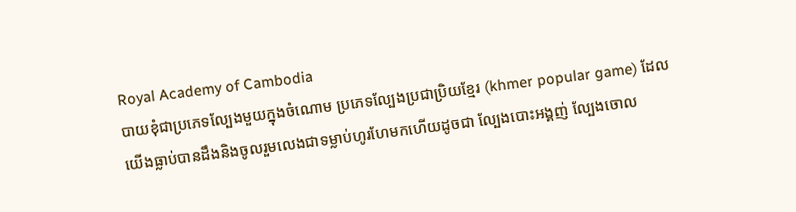Royal Academy of Cambodia
បាយខុំជាប្រភេទល្បែងមួយក្នុងចំណោម ប្រភេទល្បែងប្រជាប្រិយខ្មែរ (khmer popular game) ដែលយើងធ្លាប់បានដឹងនិងចូលរួមលេងជាទម្លាប់ហូរហែមកហើយដូចជា ល្បែងបោះអង្គញ់ ល្បែងចោល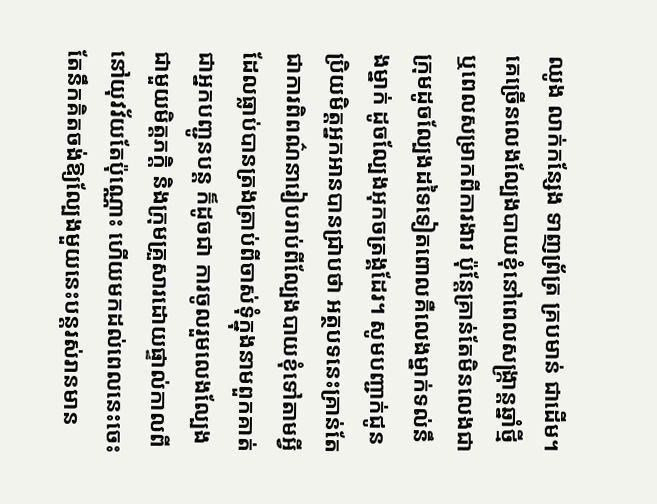ឈូង លាក់កន្សែង ទាញព្រ័ត្រ គ្របមាន់ ជាដើម។ គេច្រើនលេងល្បែងបាយខុំនៅពេលសង្ក្រាន្តឆ្នាំថ្មី ឬពេលសម្រាកពីការងារ ប៉ុន្តែគ្រាន់តែមិនលេងជាក្រុមដូចល្បែងដទៃទៀតពោលគឺលេងម្នាក់ទល់នឹងម្នាក់ ដូចល្បែងអុកចត្រង្គដែរ។ សូមបញ្ជាក់ជូនប្រិយមិត្តអ្នកអានបានជ្រាបថា អត្ថបទនេះគ្រាន់តែជាការពិពណ៌នារៀបរាប់ពីល្បែងបាយខុំទៅតាមអ្វីដែលធ្លាប់បានត្រងត្រាប់ពីចាស់ទុំក្នុងនាមពួកគាត់ជាអ្នកបញ្ជូនបន្ត ក៏ដូចជា ការចូលរួមលេងល្បែងជាមួយមិត្តភក្ដិ និងក្រុមគ្រួសារដោយផ្ទាល់កាលពីនៅយុវវ័យតែប៉ុណ្ណោះ ហើយមកដល់ពេលនេះចេះតែនឹកគិតចង់ឱ្យល្បែងមួយនេះបន្តរស់រានមាន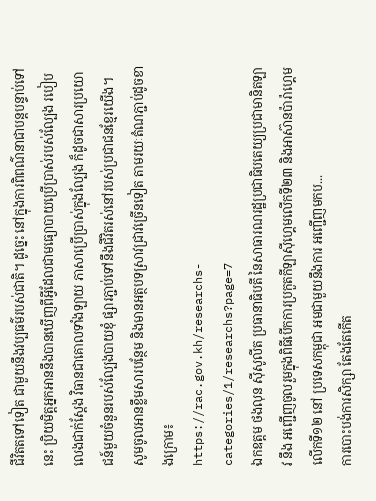ជីវិតតទៅទៀត ជាមួយនឹងវប្បធម៌របស់ជាតិ។ ដូច្នេះ នៅក្នុងការពិពណ៌នាជាបន្តបន្ទាប់ទៅនេះ ប្រិយមិត្តអ្នកអាននឹងបានឃើញពីអ្វីដែលជាមធ្យោបាយប្រើប្រាស់របស់ល្បែង របៀបលេងជាក់ស្ដែង វិធានជាគោលទាំងឡាយ ភាសាប្រើប្រាស់ក្នុងល្បែង ក៏ដូចជាសារប្រយោជន៍មួយចំនួនរបស់ល្បែងបាយខុំ ផ្សារភ្ជាប់ទៅនឹងជីវិតរស់នៅរបស់ប្រជាជនខ្មែរយើង។
សូមចូលអានខ្លឹមសារបន្ថែម និងមានអត្ថបទស្រាវជ្រាវច្រើនទៀត តាមរយៈតំណភ្ជាប់ដូចខាងក្រោម៖
https://rac.gov.kh/researchs-categories/1/researchs?page=7
ឯកឧត្តម ថងលុន ស៊ីសូលីត ប្រធានាធិបតី នៃសាធារណរដ្ឋប្រជាធិបតេយ្យប្រជាមានិតឡាវ នឹង អញ្ជើញចូលរួមក្នុងពិធីបើកការប្រកួតកីឡាស៊ីហ្គេមលើកទី២៣ និងអាស៊ានប៉ារ៉ាហ្គេមលើកទី១២ នៅ ប្រទេសកម្ពុជា អមជាមួយនឹងការ អញ្ជើញមកប...
ការបោះបង់ការសិក្សា តែងតែកើត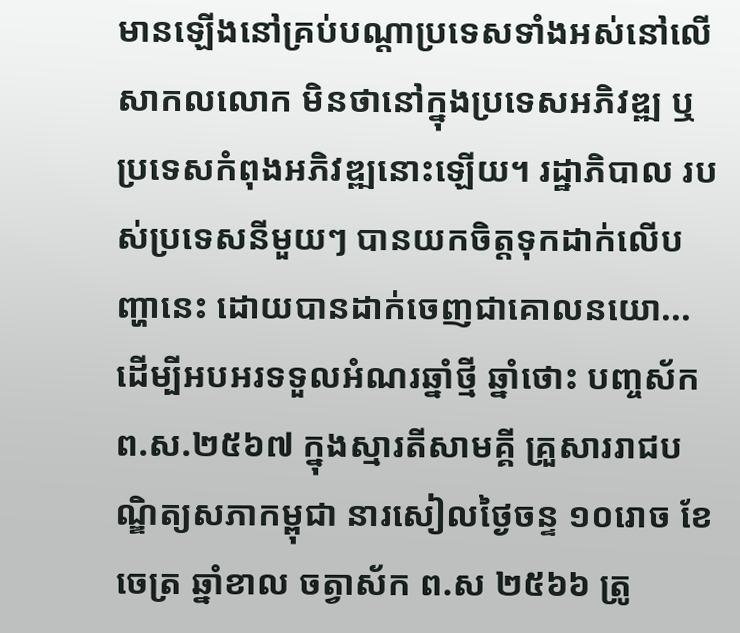មានឡើងនៅគ្រប់បណ្តាប្រទេសទាំងអស់នៅលើសាកលលោក មិនថានៅក្នុងប្រទេសអភិវឌ្ឍ ឬប្រទេសកំពុងអភិវឌ្ឍនោះឡើយ។ រដ្ឋាភិបាល របស់ប្រទេសនីមួយៗ បានយកចិត្តទុកដាក់លើបញ្ហានេះ ដោយបានដាក់ចេញជាគោលនយោ...
ដើម្បីអបអរទទួលអំណរឆ្នាំថ្មី ឆ្នាំថោះ បញ្ចស័ក ព.ស.២៥៦៧ ក្នុងស្មារតីសាមគ្គី គ្រួសាររាជបណ្ឌិត្យសភាកម្ពុជា នារសៀលថ្ងៃចន្ទ ១០រោច ខែចេត្រ ឆ្នាំខាល ចត្វាស័ក ព.ស ២៥៦៦ ត្រូ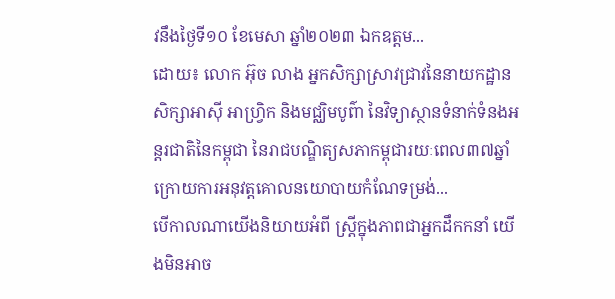វនឹងថ្ងៃទី១០ ខែមេសា ឆ្នាំ២០២៣ ឯកឧត្តម...
ដោយ៖ លោក អ៊ុច លាង អ្នកសិក្សាស្រាវជ្រាវនៃនាយកដ្ឋានសិក្សាអាស៊ី អាហ្វ្រិក និងមជ្ឈិមបូព៌ា នៃវិទ្យាស្ថានទំនាក់ទំនងអន្តរជាតិនៃកម្ពុជា នៃរាជបណ្ឌិត្យសភាកម្ពុជារយៈពេល៣៧ឆ្នាំ ក្រោយការអនុវត្តគោលនយោបាយកំណែទម្រង់...
បើកាលណាយើងនិយាយអំពី ស្រ្តីក្នុងភាពជាអ្នកដឹកកនាំ យើងមិនអាច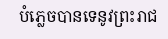បំភ្លេចបានទេនូវព្រះរាជ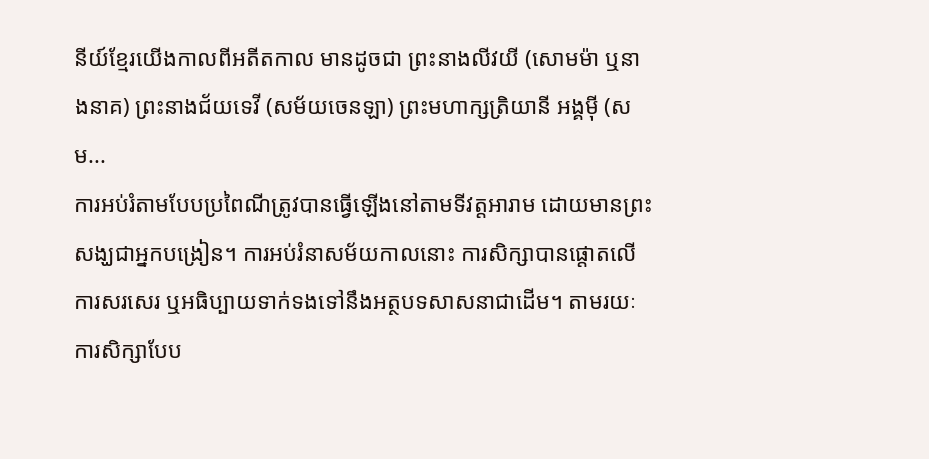នីយ៍ខ្មែរយើងកាលពីអតីតកាល មានដូចជា ព្រះនាងលីវយី (សោមម៉ា ឬនាងនាគ) ព្រះនាងជ័យទេវី (សម័យចេនឡា) ព្រះមហាក្សត្រិយានី អង្គម៉ី (សម...
ការអប់រំតាមបែបប្រពៃណីត្រូវបានធ្វើឡើងនៅតាមទីវត្តអារាម ដោយមានព្រះសង្ឃជាអ្នកបង្រៀន។ ការអប់រំនាសម័យកាលនោះ ការសិក្សាបានផ្តោតលើការសរសេរ ឬអធិប្បាយទាក់ទងទៅនឹងអត្ថបទសាសនាជាដើម។ តាមរយៈការសិក្សាបែប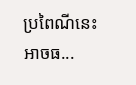ប្រពៃណីនេះអាចធ...